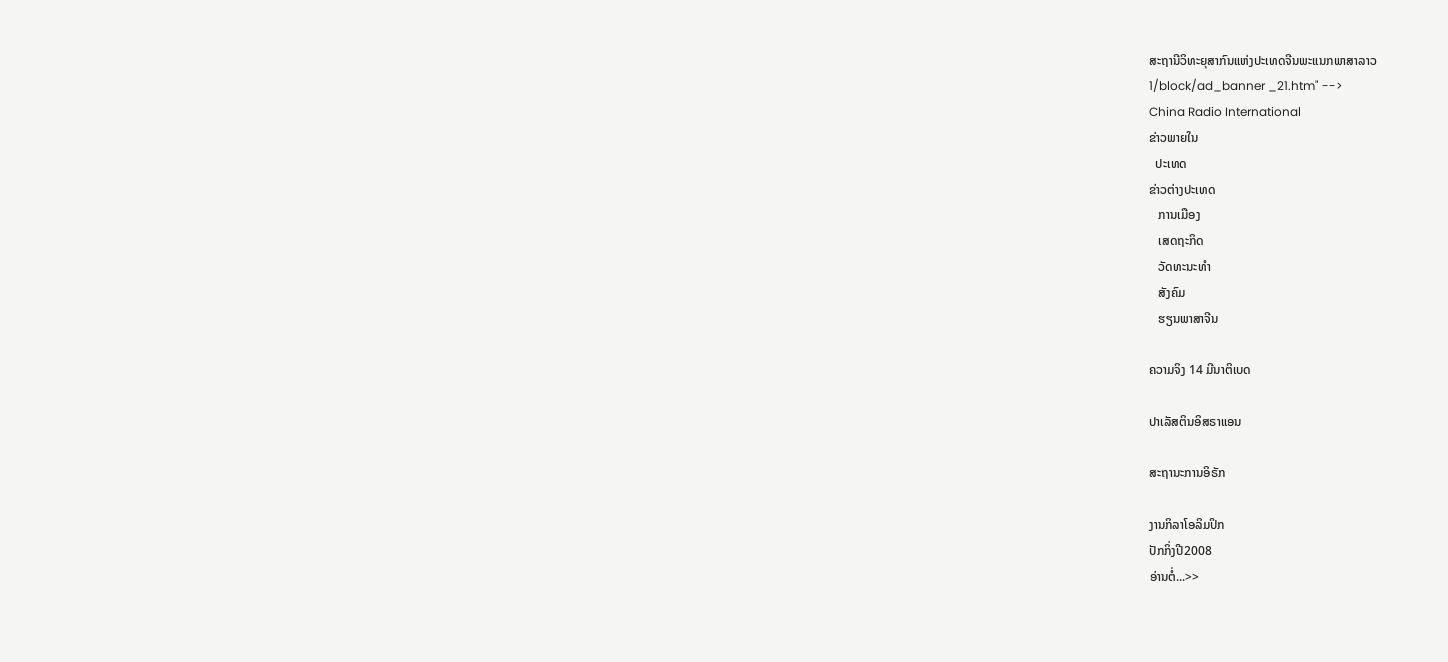ສະຖານີວິທະຍຸສາກົນແຫ່ງປະເທດຈີນພະແນກພາສາລາວ
1/block/ad_banner _21.htm" -->
China Radio International
ຂ່າວພາຍໃນ
  ປະເທດ
ຂ່າວຕ່າງປະເທດ
   ການເມືອງ
   ເສດຖະກິດ
   ວັດທະນະທຳ
   ສັງຄົມ
   ຮຽນພາສາຈີນ

ຄວາມຈິງ 14 ມີນາຕິເບດ

ປາເລັສຕິນອິສຣາແອນ

ສະຖານະການອິຣັກ

ງານກິລາໂອລິມປິກ
ປັກກິ່ງປີ2008
ອ່ານຕໍ່...>>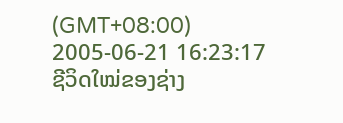(GMT+08:00) 2005-06-21 16:23:17
ຊີວິດໃໝ່ຂອງຊ່າງ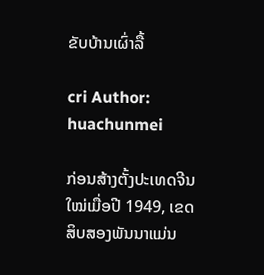ຂັບບ້ານເຜົ່າລື້

cri Author: huachunmei

ກ່ອນສ້າງຕັ້ງປະເທດຈີນໃໝ່ເມື່ອປີ 1949, ເຂດສິບສອງພັນນາແມ່ນ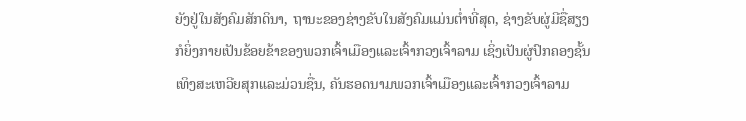ຍັງຢູ່ໃນສັງຄົມສັກດິນາ, ຖານະຂອງຊ່າງຂັບໃນສັງຄົມແມ່ນຕ່ຳທີ່ສຸດ, ຊ່າງຂັບຜູ່ມີຊື່ສຽງກໍຍິ່ງກາຍເປັນຂ້ອຍຂ້າຂອງພວກເຈົ້າເມືອງແລະເຈົ້າກວງເຈົ້າລາມ ເຊິ່ງເປັນຜູ່ປົກຄອງຊັ້ນເທິງສະເຫວີຍສຸກແລະມ່ວນຊື່ນ, ຄັນຮອດນາມພວກເຈົ້າເມືອງແລະເຈົ້າກວງເຈົ້າລາມ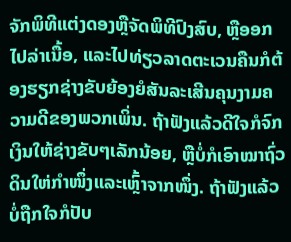ຈັກພິທີແຕ່ງດອງຫຼືຈັດພິທີປົງສົບ, ຫຼືອອກໄປລ່າເນື້ອ, ແລະໄປທ່ຽວລາດຕະເວນຄືນກໍຕ້ອງຮຽກຊ່າງຂັບຍ້ອງຍໍສັນລະເສີນຄຸນງາມຄວາມດີຂອງພວກເພິ່ນ. ຖ້າຟັງແລ້ວດີໃຈກໍຈົກເງິນໃຫ້ຊ່າງຂັບໆເລັກນ້ອຍ, ຫຼືບໍ່ກໍເອົາໝາຖົ່ວດິນໃຫ່ກຳໜຶ່ງແລະເຫຼົ້າຈາກໜຶ່ງ. ຖ້າຟັງແລ້ວບໍ່ຖືກໃຈກໍປັບ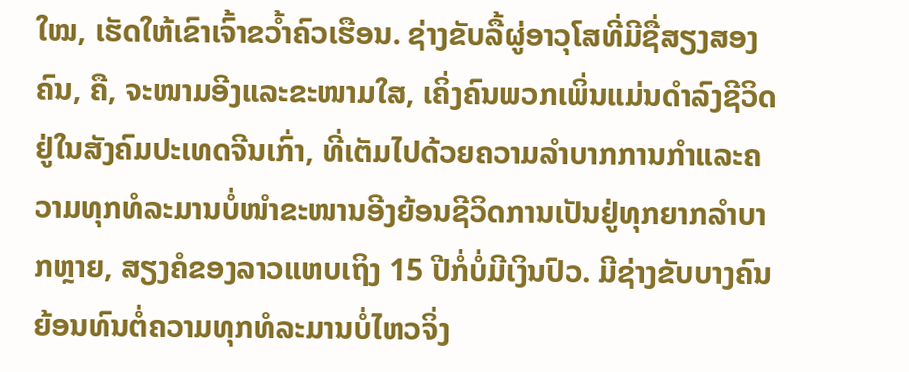ໃໝ, ເຮັດໃຫ້ເຂົາເຈົ້າຂວ້ຳຄົວເຮືອນ. ຊ່າງຂັບລື້ຜູ່ອາວຸໂສທີ່ມີຊື່ສຽງສອງຄົນ, ຄື, ຈະໜາມອີງແລະຂະໜາມໃສ, ເຄິ່ງຄົນພວກເພິ່ນແມ່ນດຳລົງຊີວິດຢູ່ໃນສັງຄົມປະເທດຈີນເກົ່າ, ທີ່ເຕັມໄປດ້ວຍຄວາມລຳບາກການກຳແລະຄວາມທຸກທໍລະມານບໍ່ໜຳຂະໜານອີງຍ້ອນຊີວິດການເປັນຢູ່ທຸກຍາກລຳບາກຫຼາຍ, ສຽງຄໍຂອງລາວແຫບເຖິງ 15 ປີກໍ່ບໍ່ມີເງິນປົວ. ມີຊ່າງຂັບບາງຄົນຍ້ອນທົນຕໍ່ຄວາມທຸກທໍລະມານບໍ່ໄຫວຈິ່ງ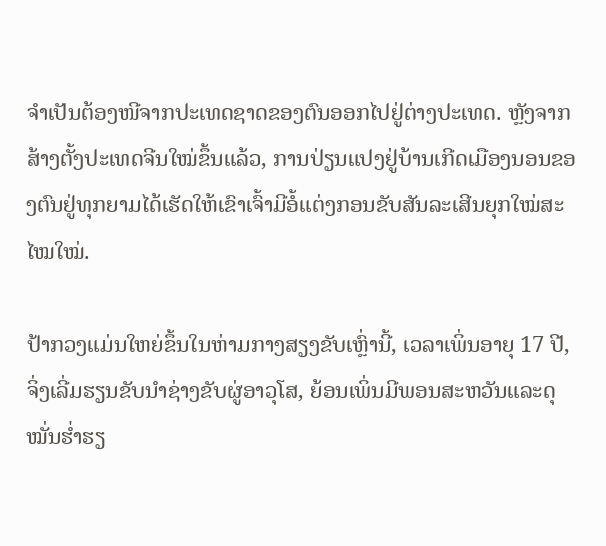ຈຳເປັນຕ້ອງໜີຈາກປະເທດຊາດຂອງຕົນອອກໄປຢູ່ຕ່າງປະເທດ. ຫຼັງຈາກສ້າງຕັ້ງປະເທດຈີນໃໝ່ຂຶ້ນແລ້ວ, ການປ່ຽນແປງຢູ່ບ້ານເກີດເມືອງນອນຂອງຕົນຢູ່ທຸກຍາມໄດ້ເຮັດໃຫ້ເຂົາເຈົ້າມີອໍ້ແຕ່ງກອນຂັບສັນລະເສີນຍຸກໃໝ່ສະໄໝໃໝ່.

ປ້າກວງແມ່ນໃຫຍ່ຂຶ້ນໃນຫ່າມກາງສຽງຂັບເຫຼົ່ານີ້, ເວລາເພິ່ນອາຍຸ 17 ປີ, ຈິ່ງເລີ່ມຮຽນຂັບນຳຊ່າງຂັບຜູ່ອາວຸໂສ, ຍ້ອນເພິ່ນມີພອນສະຫວັນແລະດຸໝັ່ນຮ່ຳຮຽ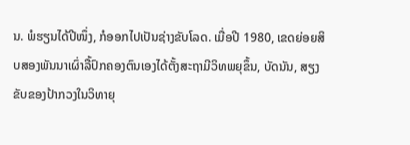ນ. ພໍຮຽນໄດ້ປີໜຶ່ງ, ກໍອອກໄປເປັນຊ່າງຂັບໂລດ. ເມື່ອປີ 1980, ເຂດຍ່ອຍສິບສອງພັນນາເຜົ່າລື້ປົກຄອງຕົນເອງໄດ້ຕັ້ງສະຖາມີວິທພຍຸຂຶ້ນ, ບັດນັນ, ສຽງຂັບຂອງປ້າກວງໃນວິທາຍຸ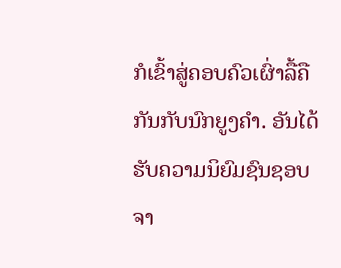ກໍເຂົ້າສູ່ຄອບຄົວເຜົ່າລື້ຄືກັນກັບນົກຍູງຄຳ. ອັນໄດ້ຮັບຄວາມນິຍົມຊົນຊອບຈາ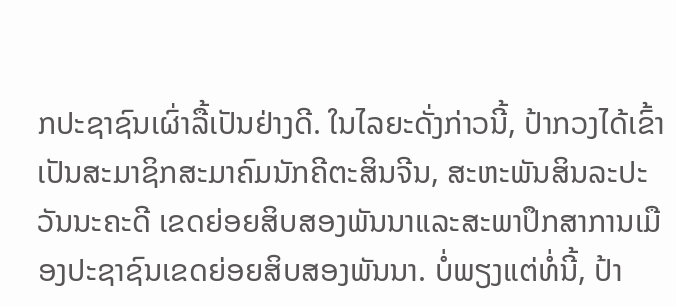ກປະຊາຊົນເຜົ່າລື້ເປັນຢ່າງດີ. ໃນໄລຍະດັ່ງກ່າວນີ້, ປ້າກວງໄດ້ເຂົ້າເປັນສະມາຊິກສະມາຄົມນັກຄີຕະສິນຈີນ, ສະຫະພັນສິນລະປະວັນນະຄະດີ ເຂດຍ່ອຍສິບສອງພັນນາແລະສະພາປຶກສາການເມືອງປະຊາຊົນເຂດຍ່ອຍສິບສອງພັນນາ. ບໍ່ພຽງແຕ່ທໍ່ນີ້, ປ້າ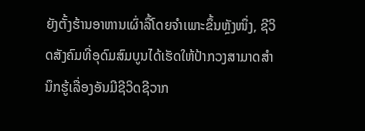ຍັງຕັ້ງຮ້ານອາຫານເຜົ່າລື້ໂດຍຈຳເພາະຂຶ້ນຫຼັງໜຶ່ງ, ຊີວິດສັງຄົມທີ່ອຸດົມສົມບູນໄດ້ເຮັດໃຫ້ປ້າກວງສາມາດສຳນຶກຮູ້ເລື່ອງອັນມີຊີວິດຊີວາກ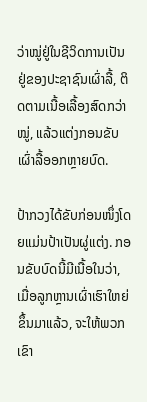ວ່າໝູ່ຢູ່ໃນຊີວິດການເປັນຢູ່ຂອງປະຊາຊົນເຜົ່າລື້, ຕິດຕາມເນື້ອເລື້ອງສົດກວ່າໝູ່, ແລ້ວແຕ່ງກອນຂັບເຜົ່າລື້ອອກຫຼາຍບົດ.

ປ້າກວງໄດ້ຂັບກ່ອນໜຶ່ງໂດຍແມ່ນປ້າເປັນຜູ່ແຕ່ງ. ກອນຂັບບົດນີ້ມີເນື້ອໃນວ່າ, ເມື່ອລູກຫຼານເຜົ່າເຮົາໃຫຍ່ຂຶ້ນມາແລ້ວ, ຈະໃຫ້ພວກເຂົາ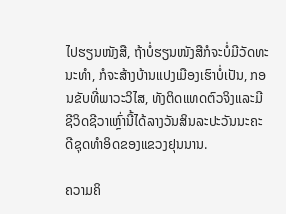ໄປຮຽນໜັງສື, ຖ້າບໍ່ຮຽນໜັງສືກໍຈະບໍ່ມີວັດທະນະທຳ, ກໍຈະສ້າງບ້ານແປງເມືອງເຮົາບໍ່ເປັນ, ກອນຂັບທີ່ພາວະວິໄສ, ທັງຕິດແທດຕົວຈິງແລະມີຊີວິດຊີວາເຫຼົ່ານີ້ໄດ້ລາງວັນສິນລະປະວັນນະຄະດີຊຸດທຳອິດຂອງແຂວງຢຸນນານ.

ຄວາມຄິ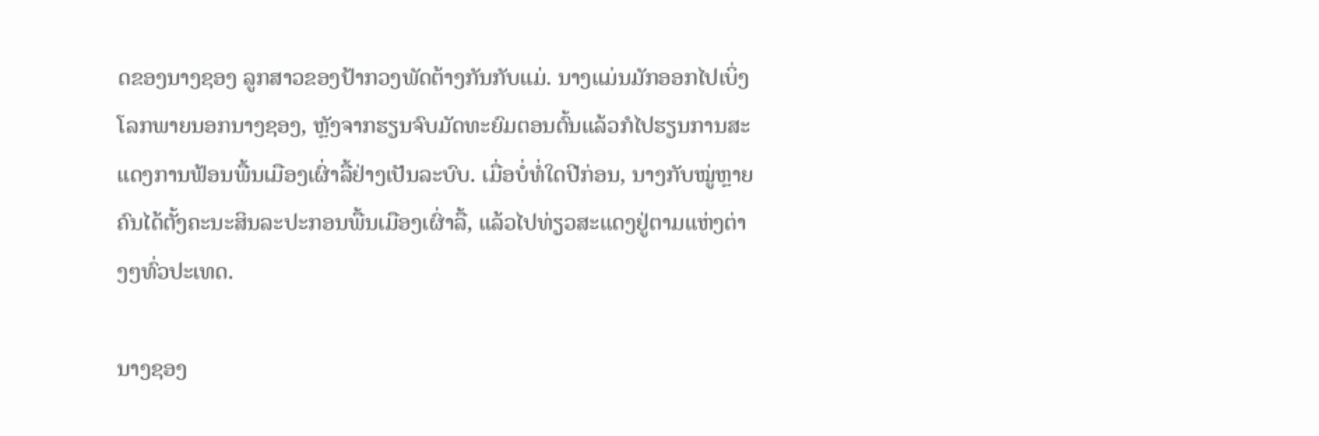ດຂອງນາງຊອງ ລູກສາວຂອງປ້າກວງພັດຕ້າງກັນກັບແມ່. ນາງແມ່ນມັກອອກໄປເບິ່ງໂລກພາຍນອກນາງຊອງ, ຫຼັງຈາກຮຽນຈົບມັດທະຍົມຕອນຕົ້ນແລ້ວກໍໄປຮຽນການສະແດງການຟ້ອນພື້ນເມືອງເຜົ່າລື້ຢ່າງເປັນລະບົບ. ເມື່ອບໍ່ທໍ່ໃດປີກ່ອນ, ນາງກັບໝູ່ຫຼາຍຄົນໄດ້ຕັ້ງຄະນະສິນລະປະກອນພື້ນເມືອງເຜົ່າລື້, ແລ້ວໄປທ່ຽວສະແດງຢູ່ຕາມແຫ່ງຕ່າງໆທົ່ວປະເທດ.

ນາງຊອງ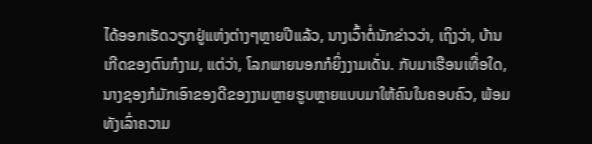ໄດ້ອອກເຮັດວຽກຢູ່ແຫ່ງຕ່າງໆຫຼາຍປີແລ້ວ, ນາງເວົ້າຕໍ່ນັກຂ່າວວ່າ, ເຖິງວ່າ, ບ້ານເກີດຂອງຕົນກໍງາມ, ແຕ່ວ່າ, ໂລກພາຍນອກກໍຍິ່ງງາມເດັ່ນ. ກັບມາເຮືອນເທື່ອໃດ, ນາງຊອງກໍມັກເອົາຂອງດີຂອງງາມຫຼາຍຮູບຫຼາຍແບບມາໃຫ້ຄົນໃນຄອບຄົວ, ພ້ອມທັງເລົ່າຄວາມ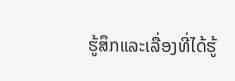ຮູ້ສຶກແລະເລື່ອງທີ່ໄດ້ຮູ້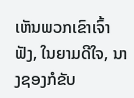ເຫັນພວກເຂົາເຈົ້າຟັງ, ໃນຍາມດີໃຈ, ນາງຊອງກໍຂັບ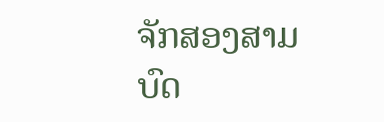ຈັກສອງສາມບົດ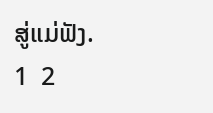ສູ່ແມ່ຟັງ.
1  2